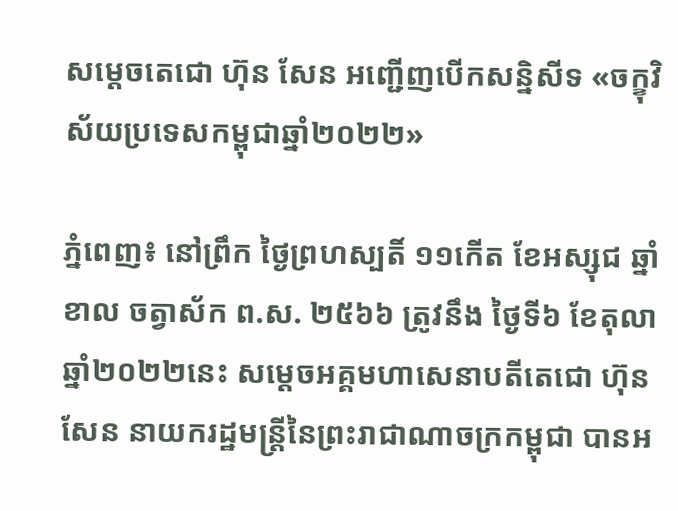សម្តេចតេជោ ហ៊ុន សែន អញ្ជើញបើកសន្និសីទ «ចក្ខុវិស័យប្រទេសកម្ពុជាឆ្នាំ២០២២»

ភ្នំពេញ៖ នៅព្រឹក ថ្ងៃព្រហស្បតិ៍ ១១កើត ខែអស្សុជ ឆ្នាំខាល ចត្វាស័ក ព.ស. ២៥៦៦ ត្រូវនឹង ថ្ងៃទី៦ ខែតុលា ឆ្នាំ២០២២នេះ សម្តេចអគ្គមហាសេនាបតីតេជោ ហ៊ុន សែន នាយករដ្ឋមន្ត្រីនៃព្រះរាជាណាចក្រកម្ពុជា បានអ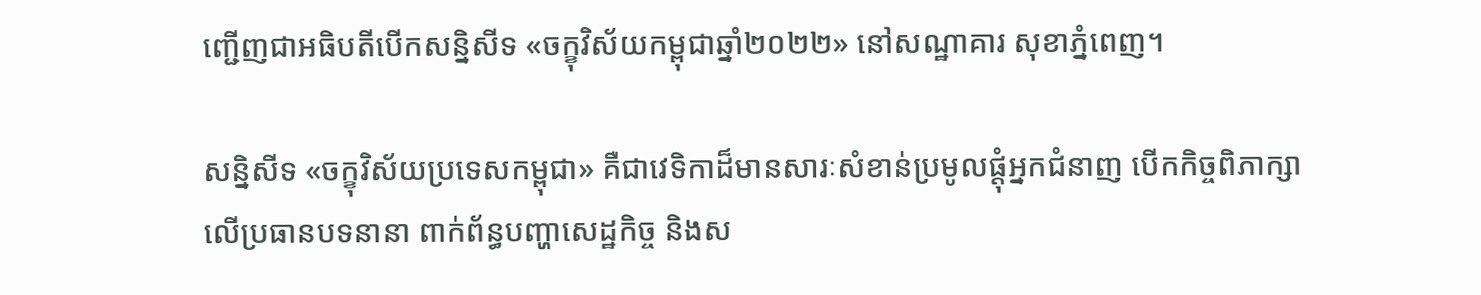ញ្ជើញជាអធិបតីបើកសន្និសីទ «ចក្ខុវិស័យកម្ពុជាឆ្នាំ២០២២» នៅសណ្ឋាគារ សុខាភ្នំពេញ។

សន្និសីទ «ចក្ខុវិស័យប្រទេសកម្ពុជា» គឺជាវេទិកាដ៏មានសារៈសំខាន់ប្រមូលផ្តុំអ្នកជំនាញ បើកកិច្ចពិភាក្សាលើប្រធានបទនានា ពាក់ព័ន្ធបញ្ហាសេដ្ឋកិច្ច និងស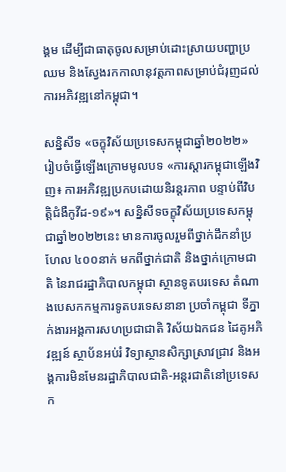ង្គម ដើម្បីជាធាតុចូលសម្រាប់ដោះស្រាយបញ្ហាប្រឈម និងស្វែងរកកាលានុវត្តភាពសម្រាប់ជំរុញដល់ការអភិវឌ្ឍនៅកម្ពុជា។

សន្និសីទ «ចក្ខុវិស័យប្រទេសកម្ពុជាឆ្នាំ២០២២» រៀបចំធ្វើឡើងក្រោមមូលបទ «ការស្តារកម្ពុជាឡើងវិញ៖ ការអភិវឌ្ឍប្រកបដោយនិរន្តរភាព បន្ទាប់ពីវិបត្តិជំងឺកូវីដ-១៩»។ សន្និសីទចក្ខុវិស័យប្រទេសកម្ពុជាឆ្នាំ២០២២នេះ មានការចូលរួមពីថ្នាក់ដឹកនាំប្រហែល ៤០០នាក់ មកពីថ្នាក់ជាតិ និងថ្នាក់ក្រោមជាតិ នៃរាជរដ្ឋាភិបាលកម្ពុជា ស្ថានទូតបរទេស តំណាងបេសកកម្មការទូតបរទេសនានា ប្រចាំកម្ពុជា ទីភ្នាក់ងារអង្គការសហប្រជាជាតិ វិស័យឯកជន ដៃគូអភិវឌ្ឍន៍ ស្ថាប័នអប់រំ វិទ្យាស្ថានសិក្សាស្រាវជ្រាវ និងអង្គការមិនមែនរដ្ឋាភិបាលជាតិ-អន្តរជាតិនៅប្រទេសក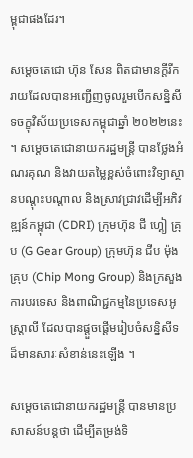ម្ពុជាផងដែរ។

សម្តេចតេជោ ហ៊ុន សែន ពិតជាមានក្តីរីករាយដែលបានអញ្ជើញចូលរួមបើកសន្និសីទចក្ខុវិស័យប្រទេសកម្ពុជាឆ្នាំ ២០២២នេះ។ សម្តេចតេជោនាយករដ្ឋមន្ត្រី បានថ្លែងអំណរគុណ និងវាយតម្លៃខ្ពស់ចំពោះវិទ្យាស្ថានបណ្តុះបណ្តាល និងស្រាវជ្រាវដើម្បីអភិវឌ្ឍន៍កម្ពុជា (CDRI) ក្រុមហ៊ុន ជី ហ្គៀ គ្រុប (G Gear Group) ក្រុមហ៊ុន ជីប ម៉ុង គ្រុប (Chip Mong Group) និងក្រសួងការបរទេស និងពាណិជ្ជកម្មនៃប្រទេសអូស្ត្រាលី ដែលបានផ្តួចផ្តើមរៀបចំសន្និសីទដ៏មានសារៈសំខាន់នេះឡើង ។

សម្តេចតេជោនាយករដ្ឋមន្ត្រី បានមានប្រសាសន៍បន្តថា ដើម្បីតម្រង់ទិ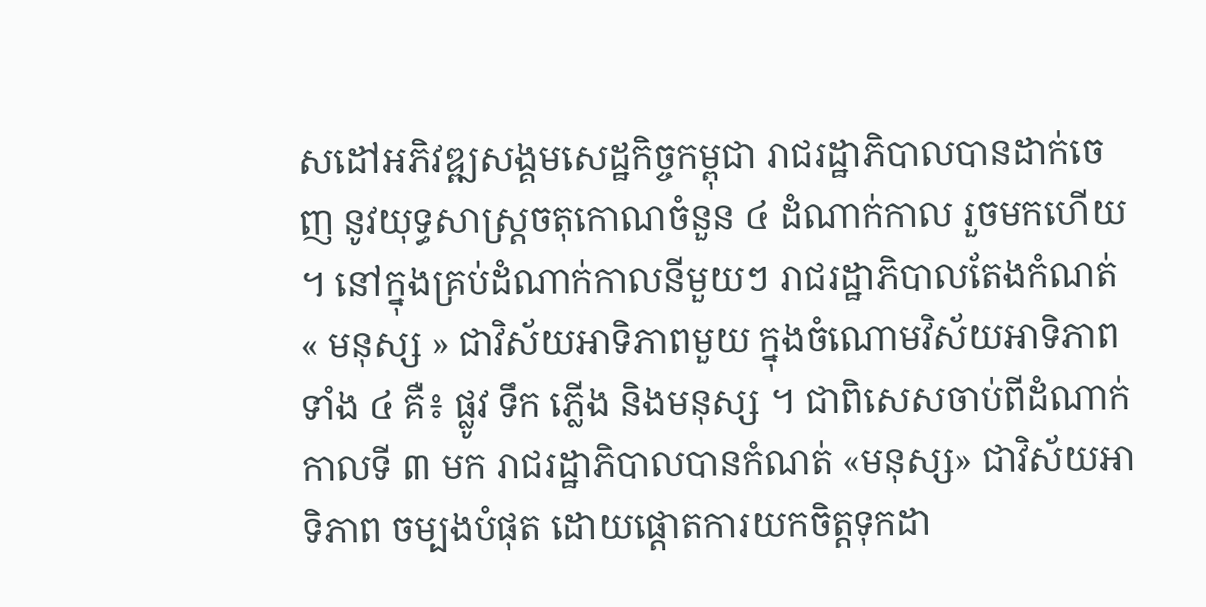សដៅអភិវឌ្ឍសង្គមសេដ្ឋកិច្ចកម្ពុជា រាជរដ្ឋាភិបាលបានដាក់ចេញ នូវយុទ្ធសាស្ត្រចតុកោណចំនួន ៤ ដំណាក់កាល រួចមកហើយ ។ នៅក្នុងគ្រប់ដំណាក់កាលនីមួយៗ រាជរដ្ឋាភិបាលតែងកំណត់ « មនុស្ស » ជាវិស័យអាទិភាពមួយ ក្នុងចំណោមវិស័យអាទិភាពទាំង ៤ គឺ៖ ផ្លូវ ទឹក ភ្លើង និងមនុស្ស ។ ជាពិសេសចាប់ពីដំណាក់កាលទី ៣ មក រាជរដ្ឋាភិបាលបានកំណត់ «មនុស្ស» ជាវិស័យអាទិភាព ចម្បងបំផុត ដោយផ្តោតការយកចិត្តទុកដា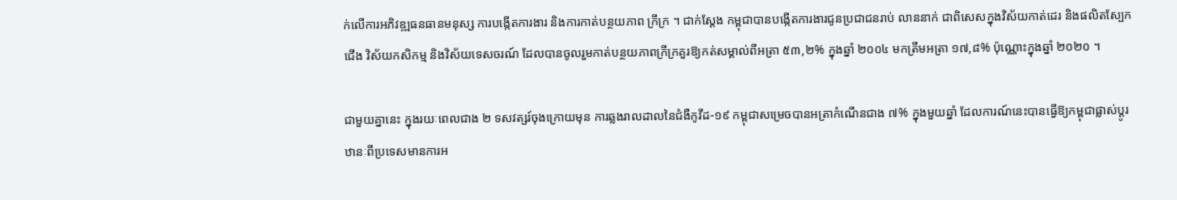ក់លើការអភិវឌ្ឍធនធានមនុស្ស ការបង្កើតការងារ និងការកាត់បន្ថយភាព ក្រីក្រ ។ ជាក់ស្តែង កម្ពុជាបានបង្កើតការងារជូនប្រជាជនរាប់ លាននាក់ ជាពិសេសក្នុងវិស័យកាត់ដេរ និងផលិតស្បែកជើង វិស័យកសិកម្ម និងវិស័យទេសចរណ៍ ដែលបានចូលរួមកាត់បន្ថយភាពក្រីក្រគួរឱ្យកត់សម្គាល់ពីអត្រា ៥៣,២% ក្នុងឆ្នាំ ២០០៤ មកត្រឹមអត្រា ១៧,៨% ប៉ុណ្ណោះក្នុងឆ្នាំ ២០២០ ។

ជាមួយគ្នានេះ ក្នុងរយៈពេលជាង ២ ទសវត្សរ៍ចុងក្រោយមុន ការឆ្លងរាលដាលនៃជំងឺកូវីដ-១៩ កម្ពុជាសម្រេចបានអត្រាកំណើនជាង ៧% ក្នុងមួយឆ្នាំ ដែលការណ៍នេះបានធ្វើឱ្យកម្ពុជាផ្លាស់ប្តូរឋានៈពីប្រទេសមានការអ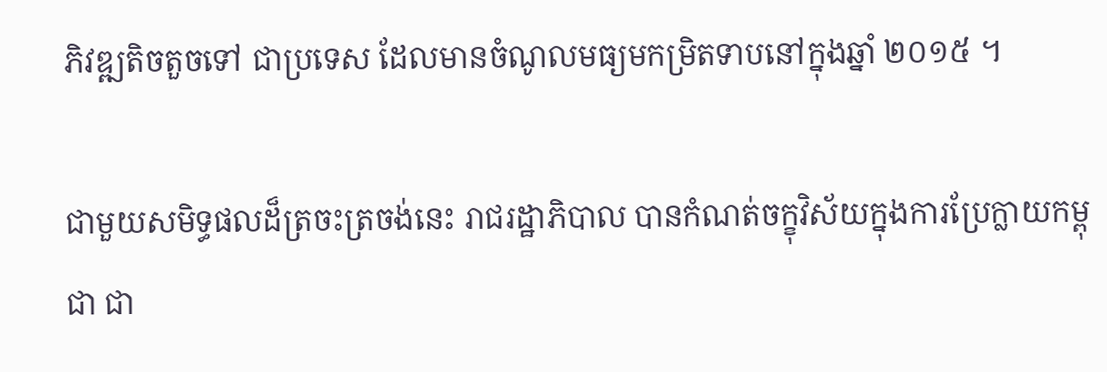ភិវឌ្ឍតិចតួចទៅ ជាប្រទេស ដែលមានចំណូលមធ្យមកម្រិតទាបនៅក្នុងឆ្នាំ ២០១៥ ។

ជាមួយសមិទ្ធផលដ៏ត្រចះត្រចង់នេះ រាជរដ្ឋាភិបាល បានកំណត់ចក្ខុវិស័យក្នុងការប្រែក្លាយកម្ពុជា ជា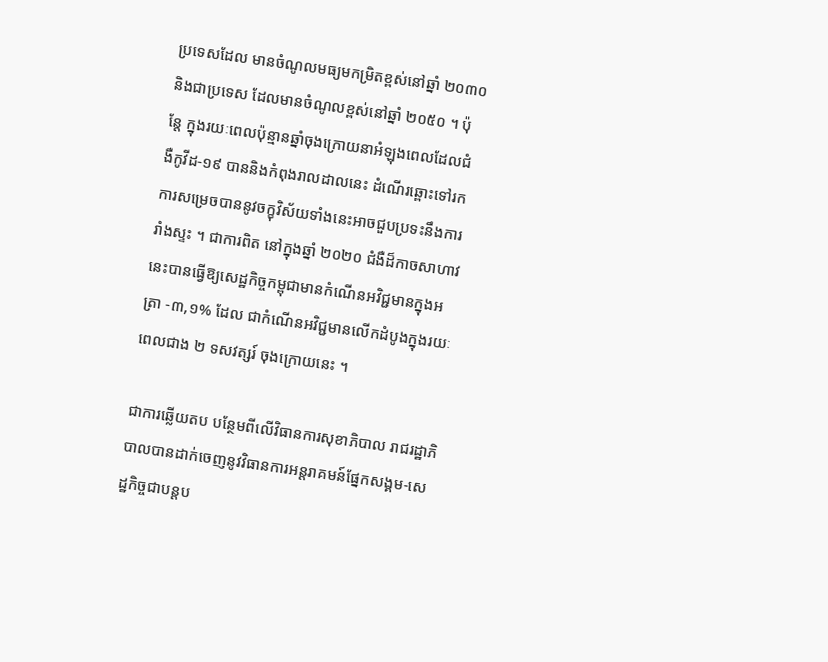ប្រទេសដែល មានចំណូលមធ្យមកម្រិតខ្ពស់នៅឆ្នាំ ២០៣០ និងជាប្រទេស ដែលមានចំណូលខ្ពស់នៅឆ្នាំ ២០៥០ ។ ប៉ុន្តែ ក្នុងរយៈពេលប៉ុន្មានឆ្នាំចុងក្រោយនាអំឡុងពេលដែលជំងឺកូវីដ-១៩ បាននិងកំពុងរាលដាលនេះ ដំណើរឆ្ពោះទៅរកការសម្រេចបាននូវចក្ខុវិស័យទាំងនេះអាចជួបប្រទះនឹងការរាំងស្ទះ ។ ជាការពិត នៅក្នុងឆ្នាំ ២០២០ ជំងឺដ៏កាចសាហាវនេះបានធ្វើឱ្យសេដ្ឋកិច្ចកម្ពុជាមានកំណើនអវិជ្ជមានក្នុងអត្រា -៣,១% ដែល ជាកំណើនអវិជ្ជមានលើកដំបូងក្នុងរយៈពេលជាង ២ ទសវត្សរ៍ ចុងក្រោយនេះ ។

ជាការឆ្លើយតប បន្ថែមពីលើវិធានការសុខាភិបាល រាជរដ្ឋាភិបាលបានដាក់ចេញនូវវិធានការអន្តរាគមន៍ផ្នែកសង្គម-សេដ្ឋកិច្ចជាបន្តប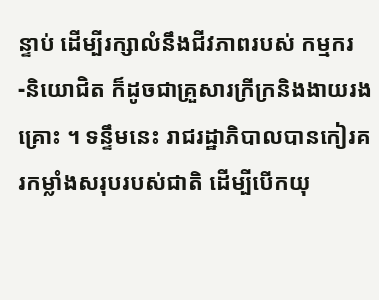ន្ទាប់ ដើម្បីរក្សាលំនឹងជីវភាពរបស់ កម្មករ-និយោជិត ក៏ដូចជាគ្រួសារក្រីក្រនិងងាយរងគ្រោះ ។ ទន្ទឹមនេះ រាជរដ្ឋាភិបាលបានកៀរគរកម្លាំងសរុបរបស់ជាតិ ដើម្បីបើកយុ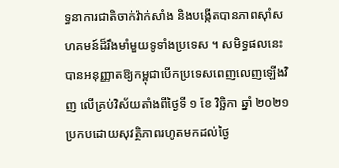ទ្ធនាការជាតិចាក់វ៉ាក់សាំង និងបង្កើតបានភាពស៊ាំសហគមន៍ដ៏រឹងមាំមួយទូទាំងប្រទេស ។ សមិទ្ធផលនេះ បានអនុញ្ញាតឱ្យកម្ពុជាបើកប្រទេសពេញលេញឡើងវិញ លើគ្រប់វិស័យតាំងពីថ្ងៃទី ១ ខែ វិច្ឆិកា ឆ្នាំ ២០២១ ប្រកបដោយសុវត្ថិភាពរហូតមកដល់ថ្ងៃ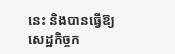នេះ និងបានធ្វើឱ្យសេដ្ឋកិច្ចក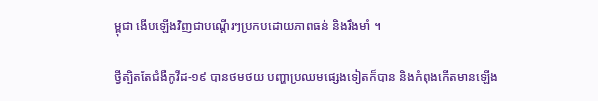ម្ពុជា ងើបឡើងវិញជាបណ្តើរៗប្រកបដោយភាពធន់ និងរឹងមាំ ។

ថ្វីត្បិតតែជំងឺកូវីដ-១៩ បានថមថយ បញ្ហាប្រឈមផ្សេងទៀតក៏បាន និងកំពុងកើតមានឡើង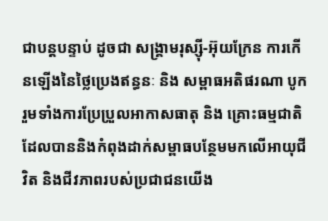ជាបន្តបន្ទាប់ ដូចជា សង្គ្រាមរុស្ស៊ី-អ៊ុយក្រែន ការកើនឡើងនៃថ្លៃប្រេងឥន្ធនៈ និង សម្ពាធអតិផរណា បូករួមទាំងការប្រែប្រួលអាកាសធាតុ និង គ្រោះធម្មជាតិ ដែលបាននិងកំពុងដាក់សម្ពាធបន្ថែមមកលើអាយុជីវិត និងជីវភាពរបស់ប្រជាជនយើង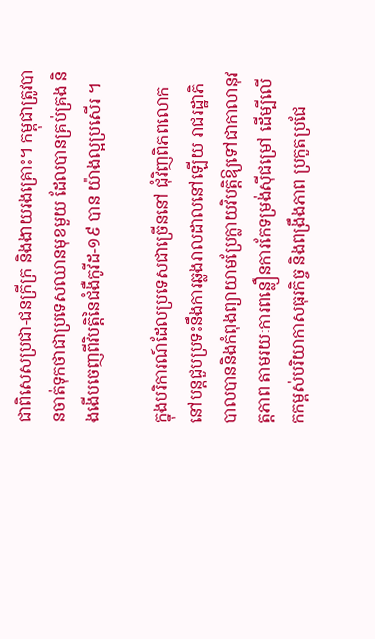ជាពិសេសប្រជា-ជនក្រីក្រ និងងាយរងគ្រោះ។ កម្ពុជាត្រូវបានចាត់ទុកថាជាប្រទេសឈានមុខមួយ ដែលបានគ្រប់គ្រង និងងើបចេញពីវិបត្តិនៃជំងឺកូវីដ-១៩ បាន យ៉ាងល្អប្រសើរ ។

ក្នុងបរិការណ៍ដែលប្រទេសជាច្រើននៅ ជុំវិញពិភពលោកនៅបន្តជួបប្រទះនឹងការឆ្លងរាលដាលនៅឡើយ រាជរដ្ឋាភិបាលបាននិងកំពុងព្យាយាមប្រែក្លាយវិបត្តិឱ្យទៅជាកាលានុវត្តភាព តាមរយៈការពន្លឿនការកែទម្រង់ស៊ីជម្រៅ ដើម្បីលើកកម្ពស់បរិយាកាសធុរកិច្ច និងពង្រឹងភាព ប្រកួតប្រជែ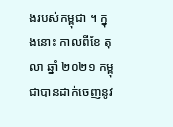ងរបស់កម្ពុជា ។ ក្នុងនោះ កាលពីខែ តុលា ឆ្នាំ ២០២១ កម្ពុជាបានដាក់ចេញនូវ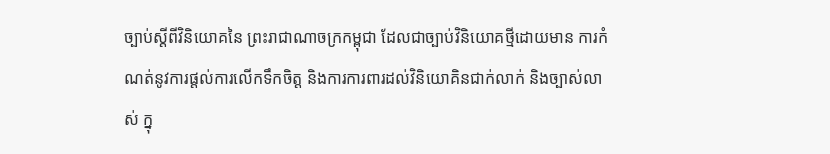ច្បាប់ស្តីពីវិនិយោគនៃ ព្រះរាជាណាចក្រកម្ពុជា ដែលជាច្បាប់វិនិយោគថ្មីដោយមាន ការកំណត់នូវការផ្តល់ការលើកទឹកចិត្ត និងការការពារដល់វិនិយោគិនជាក់លាក់ និងច្បាស់លាស់ ក្នុ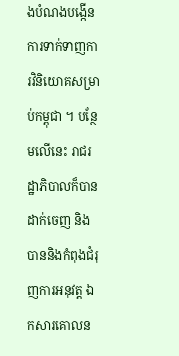ងបំណងបង្កើនការទាក់ទាញការវិនិយោគសម្រាប់កម្ពុជា ។ បន្ថែមលើនេះ រាជរដ្ឋាភិបាលក៏បានដាក់ចេញ និងបាននិងកំពុងជំរុញការអនុវត្ត ឯកសារគោលន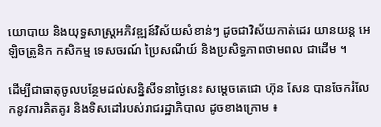យោបាយ និងយុទ្ធសាស្ត្រអភិវឌ្ឍន៍វិស័យសំខាន់ៗ ដូចជាវិស័យកាត់ដេរ យានយន្ត អេឡិចត្រូនិក កសិកម្ម ទេសចរណ៍ ប្រៃសណីយ៍ និងប្រសិទ្ធភាពថាមពល ជាដើម ។

ដើម្បីជាធាតុចូលបន្ថែមដល់សន្និសីទនាថ្ងៃនេះ សម្តេចតេជោ ហ៊ុន សែន បានចែករំលែកនូវការគិតគូរ និងទិសដៅរបស់រាជរដ្ឋាភិបាល ដូចខាងក្រោម ៖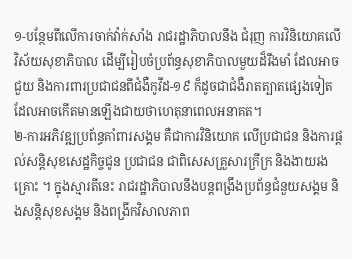១-បន្ថែមពីលើការចាក់វ៉ាក់សាំង រាជរដ្ឋាភិបាលនឹង ជំរុញ ការវិនិយោគលើវិស័យសុខាភិបាល ដើម្បីរៀបចំប្រព័ន្ធសុខាភិបាលមួយដ៏រឹងមាំ ដែលអាច ជួយ និងការពារប្រជាជនពីជំងឺកូវីដ-១៩ ក៏ដូចជាជំងឺរាតត្បាតផ្សេងទៀត ដែលអាចកើតមានឡើងជាយថាហេតុនាពេលអនាគត។
២-ការអភិវឌ្ឍប្រព័ន្ធគាំពារសង្គម គឺជាការវិនិយោគ លើប្រជាជន និងការផ្តល់សន្តិសុខសេដ្ឋកិច្ចជូន ប្រជាជន ជាពិសេសគ្រួសារក្រីក្រ និងងាយរងគ្រោះ ។ ក្នុងស្មារតីនេះ រាជរដ្ឋាភិបាលនឹងបន្តពង្រឹងប្រព័ន្ធជំនួយសង្គម និងសន្តិសុខសង្គម និងពង្រីកវិសាលភាព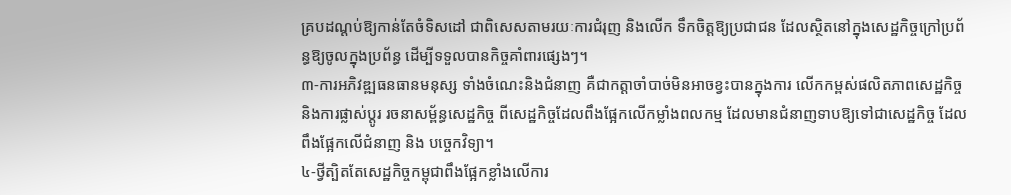គ្របដណ្តប់ឱ្យកាន់តែចំទិសដៅ ជាពិសេសតាមរយៈការជំរុញ និងលើក ទឹកចិត្តឱ្យប្រជាជន ដែលស្ថិតនៅក្នុងសេដ្ឋកិច្ចក្រៅប្រព័ន្ធឱ្យចូលក្នុងប្រព័ន្ធ ដើម្បីទទួលបានកិច្ចគាំពារផ្សេងៗ។
៣-ការអភិវឌ្ឍធនធានមនុស្ស ទាំងចំណេះនិងជំនាញ គឺជាកត្តាចាំបាច់មិនអាចខ្វះបានក្នុងការ លើកកម្ពស់ផលិតភាពសេដ្ឋកិច្ច និងការផ្លាស់ប្តូរ រចនាសម្ព័ន្ធសេដ្ឋកិច្ច ពីសេដ្ឋកិច្ចដែលពឹងផ្អែកលើកម្លាំងពលកម្ម ដែលមានជំនាញទាបឱ្យទៅជាសេដ្ឋកិច្ច ដែលពឹងផ្អែកលើជំនាញ និង បច្ចេកវិទ្យា។
៤-ថ្វីត្បិតតែសេដ្ឋកិច្ចកម្ពុជាពឹងផ្អែកខ្លាំងលើការ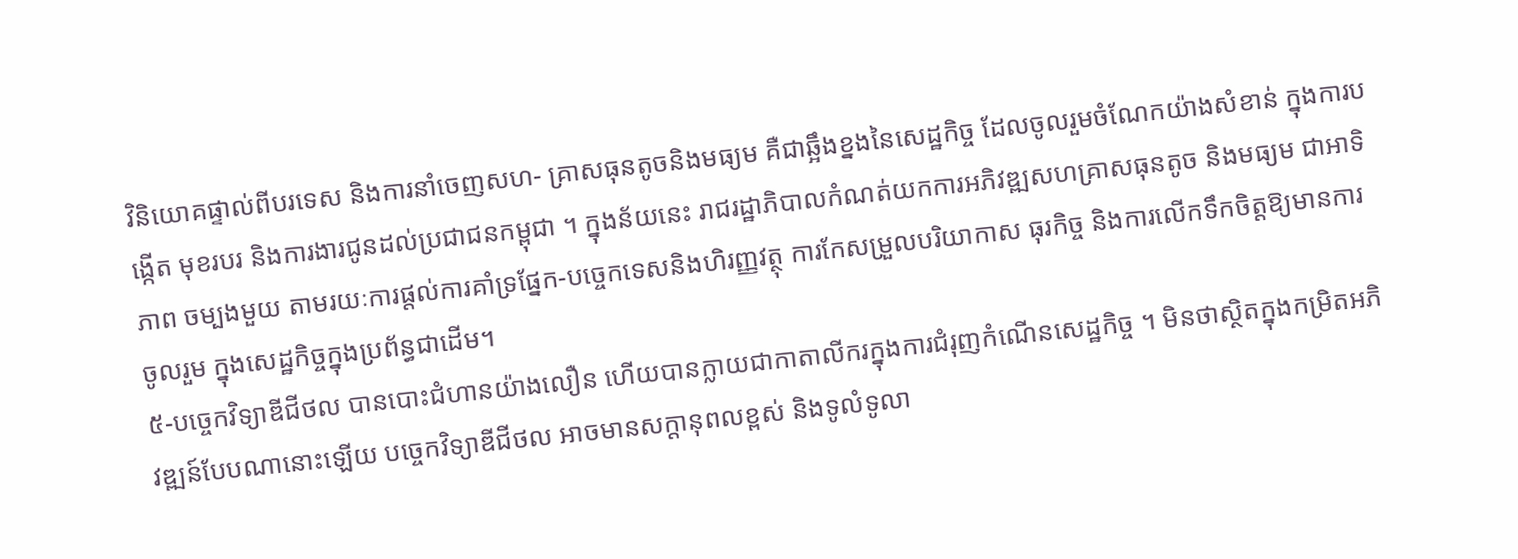វិនិយោគផ្ទាល់ពីបរទេស និងការនាំចេញសហ- គ្រាសធុនតូចនិងមធ្យម គឺជាឆ្អឹងខ្នងនៃសេដ្ឋកិច្ច ដែលចូលរួមចំណែកយ៉ាងសំខាន់ ក្នុងការបង្កើត មុខរបរ និងការងារជូនដល់ប្រជាជនកម្ពុជា ។ ក្នុងន័យនេះ រាជរដ្ឋាភិបាលកំណត់យកការអភិវឌ្ឍសហគ្រាសធុនតូច និងមធ្យម ជាអាទិភាព ចម្បងមួយ តាមរយៈការផ្តល់ការគាំទ្រផ្នែក-បច្ចេកទេសនិងហិរញ្ញវត្ថុ ការកែសម្រួលបរិយាកាស ធុរកិច្ច និងការលើកទឹកចិត្តឱ្យមានការចូលរួម ក្នុងសេដ្ឋកិច្ចក្នុងប្រព័ន្ធជាដើម។
៥-បច្ចេកវិទ្យាឌីជីថល បានបោះជំហានយ៉ាងលឿន ហើយបានក្លាយជាកាតាលីករក្នុងការជំរុញកំណើនសេដ្ឋកិច្ច ។ មិនថាស្ថិតក្នុងកម្រិតអភិវឌ្ឍន៍បែបណានោះឡើយ បច្ចេកវិទ្យាឌីជីថល អាចមានសក្តានុពលខ្ពស់ និងទូលំទូលា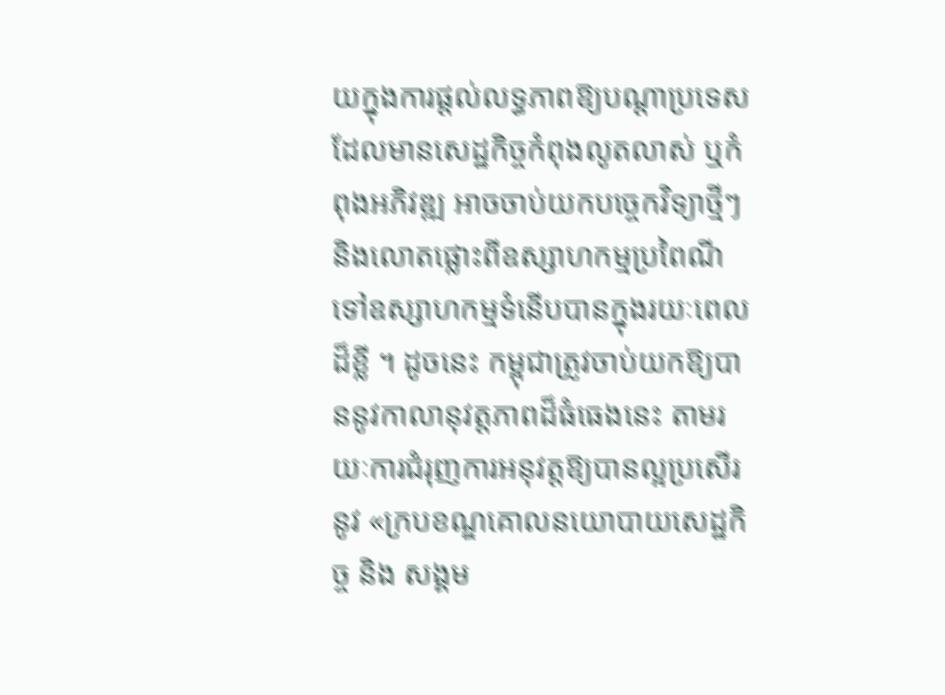យក្នុងការផ្តល់លទ្ធភាពឱ្យបណ្តាប្រទេស ដែលមានសេដ្ឋកិច្ចកំពុងលូតលាស់ ឬកំពុងអភិវឌ្ឍ អាចចាប់យកបច្ចេកវិទ្យាថ្មីៗ និងលោតផ្លោះពីឧស្សាហកម្មប្រពៃណីទៅឧស្សាហកម្មទំនើបបានក្នុងរយៈពេលដ៏ខ្លី ។ ដូចនេះ កម្ពុជាត្រូវចាប់យកឱ្យបាននូវកាលានុវត្តភាពដ៏ធំធេងនេះ តាមរយៈការជំរុញការអនុវត្តឱ្យបានល្អប្រសើរនូវ «ក្របខណ្ឌគោលនយោបាយសេដ្ឋកិច្ច និង សង្គម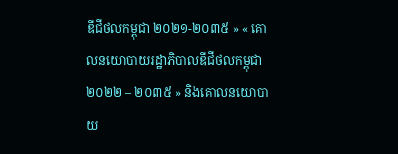ឌីជីថលកម្ពុជា ២០២១-២០៣៥ » « គោលនយោបាយរដ្ឋាភិបាលឌីជីថលកម្ពុជា ២០២២ – ២០៣៥ » និងគោលនយោបាយ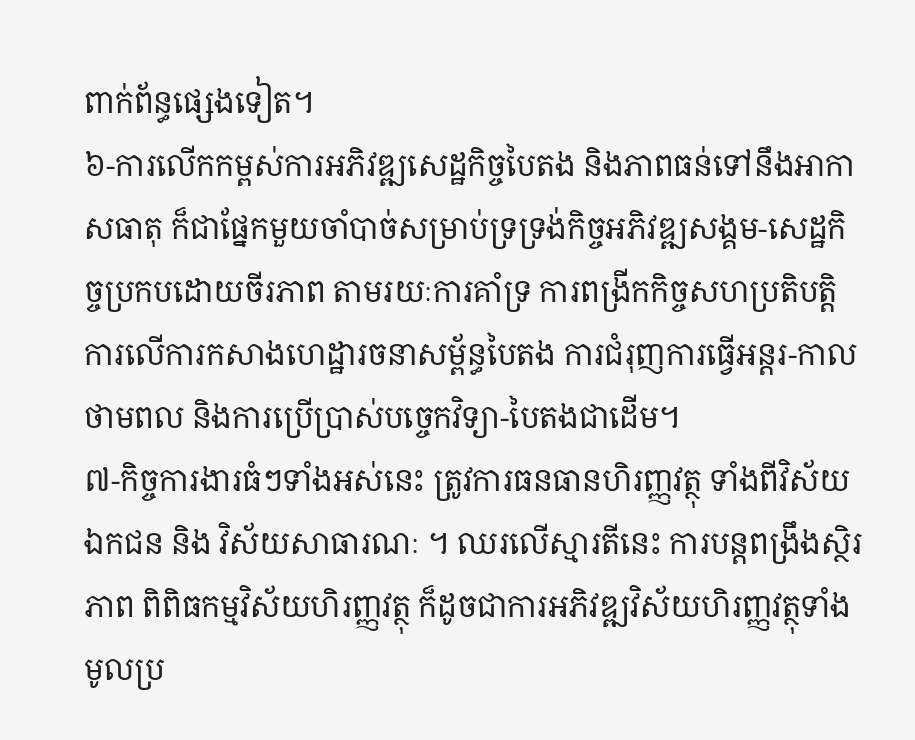ពាក់ព័ន្ធផ្សេងទៀត។
៦-ការលើកកម្ពស់ការអភិវឌ្ឍសេដ្ឋកិច្ចបៃតង និងភាពធន់ទៅនឹងអាកាសធាតុ ក៏ជាផ្នែកមួយចាំបាច់សម្រាប់ទ្រទ្រង់កិច្ចអភិវឌ្ឍសង្គម-សេដ្ឋកិច្ចប្រកបដោយចីរភាព តាមរយៈការគាំទ្រ ការពង្រីកកិច្ចសហប្រតិបត្តិការលើការកសាងហេដ្ឋារចនាសម្ព័ន្ធបៃតង ការជំរុញការធ្វើអន្តរ-កាលថាមពល និងការប្រើប្រាស់បច្ចេកវិទ្យា-បៃតងជាដើម។
៧-កិច្ចការងារធំៗទាំងអស់នេះ ត្រូវការធនធានហិរញ្ញវត្ថុ ទាំងពីវិស័យឯកជន និង វិស័យសាធារណៈ ។ ឈរលើស្មារតីនេះ ការបន្តពង្រឹងស្ថិរភាព ពិពិធកម្មវិស័យហិរញ្ញវត្ថុ ក៏ដូចជាការអភិវឌ្ឍវិស័យហិរញ្ញវត្ថុទាំងមូលប្រ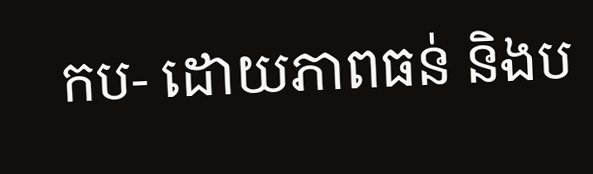កប- ដោយភាពធន់ និងប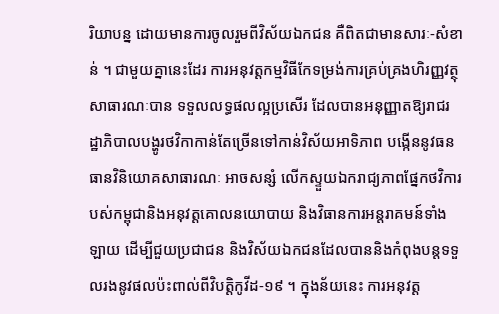រិយាបន្ន ដោយមានការចូលរួមពីវិស័យឯកជន គឺពិតជាមានសារៈ-សំខាន់ ។ ជាមួយគ្នានេះដែរ ការអនុវត្តកម្មវិធីកែទម្រង់ការគ្រប់គ្រងហិរញ្ញវត្ថុសាធារណៈបាន ទទួលលទ្ធផលល្អប្រសើរ ដែលបានអនុញ្ញាតឱ្យរាជរដ្ឋាភិបាលបង្ហូរថវិកាកាន់តែច្រើនទៅកាន់វិស័យអាទិភាព បង្កើននូវធនធានវិនិយោគសាធារណៈ អាចសន្សំ លើកស្ទួយឯករាជ្យភាពផ្នែកថវិការបស់កម្ពុជានិងអនុវត្តគោលនយោបាយ និងវិធានការអន្តរាគមន៍ទាំងឡាយ ដើម្បីជួយប្រជាជន និងវិស័យឯកជនដែលបាននិងកំពុងបន្តទទួលរងនូវផលប៉ះពាល់ពីវិបត្តិកូវីដ-១៩ ។ ក្នុងន័យនេះ ការអនុវត្ត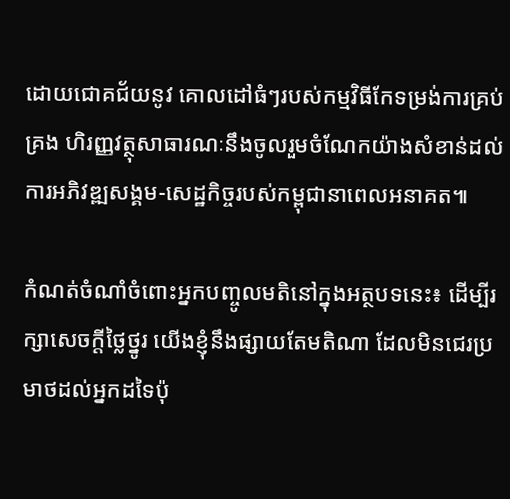ដោយជោគជ័យនូវ គោលដៅធំៗរបស់កម្មវិធីកែទម្រង់ការគ្រប់គ្រង ហិរញ្ញវត្ថុសាធារណៈនឹងចូលរួមចំណែកយ៉ាងសំខាន់ដល់ការអភិវឌ្ឍសង្គម-សេដ្ឋកិច្ចរបស់កម្ពុជានាពេលអនាគត៕

កំណត់ចំណាំចំពោះអ្នកបញ្ចូលមតិនៅក្នុងអត្ថបទនេះ៖ ដើម្បីរក្សាសេចក្ដីថ្លៃថ្នូរ យើងខ្ញុំនឹងផ្សាយតែមតិណា ដែលមិនជេរប្រមាថដល់អ្នកដទៃប៉ុ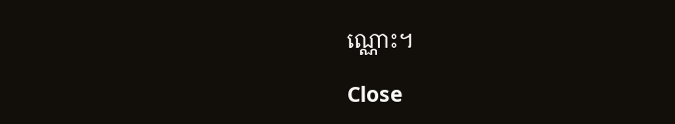ណ្ណោះ។

Close